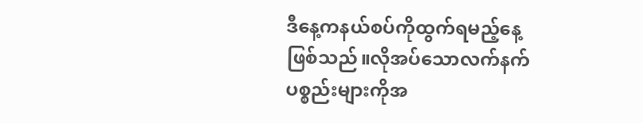ဒီနေ့ကနယ်စပ်ကိုထွက်ရမည့်နေ့ဖြစ်သည်။လိုအပ်သောလက်နက်ပစ္စည်းများကိုအ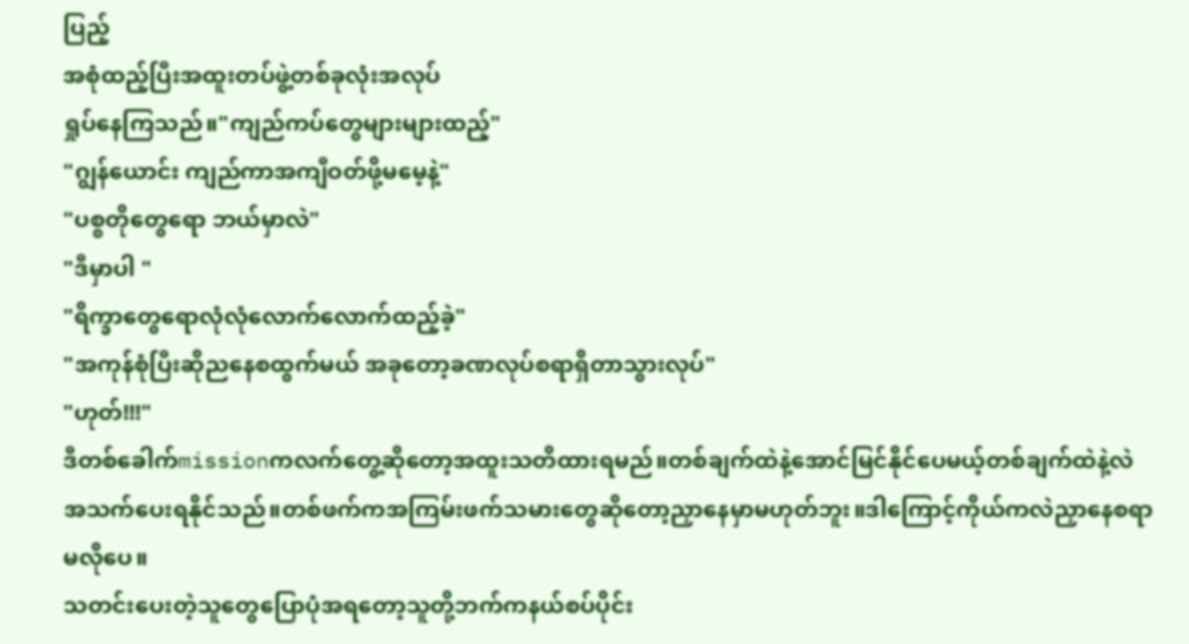ပြည့်
အစုံထည့်ပြီးအထူးတပ်ဖွဲ့တစ်ခုလုံးအလုပ်
ရှုပ်နေကြသည်။"ကျည်ကပ်တွေများများထည့်"
"ဂျွန်ယောင်း ကျည်ကာအကျီဝတ်ဖို့မမေ့နဲ့"
"ပစ္စတိုတွေရော ဘယ်မှာလဲ"
"ဒီမှာပါ "
"ရိက္ခာတွေရောလုံလုံလောက်လောက်ထည့်ခဲ့"
"အကုန်စုံပြီးဆိုညနေစထွက်မယ် အခုတော့ခဏလုပ်စရာရှိတာသွားလုပ်"
"ဟုတ်!!!"
ဒီတစ်ခေါက်missionကလက်တွေ့ဆိုတော့အထူးသတိထားရမည်။တစ်ချက်ထဲနဲ့အောင်မြင်နိုင်ပေမယ့်တစ်ချက်ထဲနဲ့လဲအသက်ပေးရနိုင်သည်။တစ်ဖက်ကအကြမ်းဖက်သမားတွေဆိုတော့ညှာနေမှာမဟုတ်ဘူး။ဒါကြောင့်ကိုယ်ကလဲညှာနေစရာမလိုပေ။
သတင်းပေးတဲ့သူတွေပြောပုံအရတော့သူတို့ဘက်ကနယ်စပ်ပိုင်း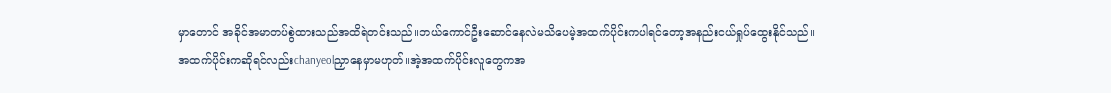မှာတောင် အခိုင်အမာတပ်စွဲထားသည်အထိရဲတင်းသည်။ဘယ်ကောင်ဦးဆောင်နေလဲမသိပေမဲ့အထက်ပိုင်းကပါရင်တော့အနည်းငယ်ရှုပ်ထွေးနိုင်သည်။
အထက်ပိုင်းကဆိုရင်လည်းchanyeolညှာနေမှာမဟုတ်။အဲ့အထက်ပိုင်းလူတွေကအ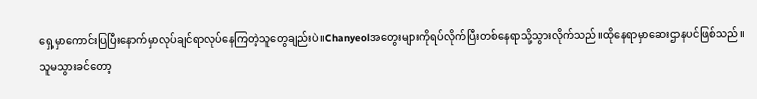ရှေ့မှာကောင်းပြပြီးနောက်မှာလုပ်ချင်ရာလုပ်နေကြတဲ့သူတွေချည်းပဲ။Chanyeolအတွေးများကိုရပ်လိုက်ပြီးတစ်နေရာသို့သွားလိုက်သည်။ထိုနေရာမှာဆေးဌာနပင်ဖြစ်သည်။
သူမသွားခင်တော့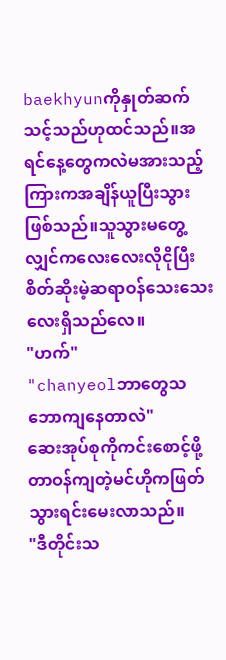baekhyunကိုနှုတ်ဆက်သင့်သည်ဟုထင်သည်။အရင်နေ့တွေကလဲမအားသည့်ကြားကအချိန်ယူပြီးသွားဖြစ်သည်။သူသွားမတွေ့လျှင်ကလေးလေးလိုငိုပြီးစိတ်ဆိုးမဲ့ဆရာဝန်သေးသေးလေးရှိသည်လေ။
"ဟက်"
"chanyeolဘာတွေသဘောကျနေတာလဲ"
ဆေးအုပ်စုကိုကင်းစောင့်ဖို့တာဝန်ကျတဲ့မင်ဟိုကဖြတ်သွားရင်းမေးလာသည်။
"ဒီတိုင်းသ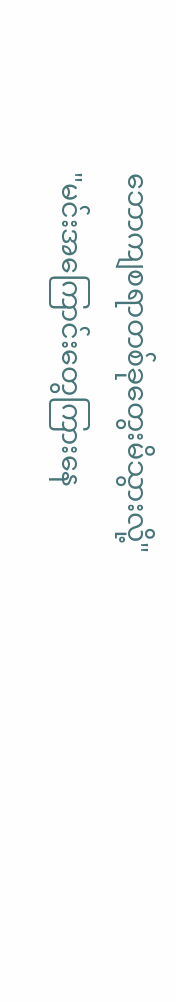ဘောကျစရာတစ်ခုတွေးမိသွားလို့"
"မင်းအကြောင်းတွေကြားနေ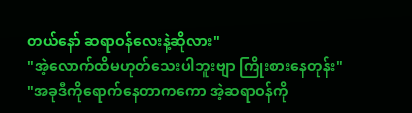တယ်နော် ဆရာဝန်လေးနဲ့ဆိုလား"
"အဲ့လောက်ထိမဟုတ်သေးပါဘူးဗျာ ကြိုးစားနေတုန်း"
"အခုဒီကိုရောက်နေတာကကော အဲ့ဆရာဝန်ကို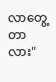လာတွေ့တာလား"